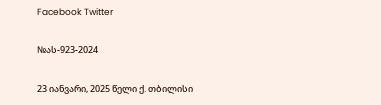Facebook Twitter

№ას-923-2024

23 იანვარი, 2025 წელი ქ. თბილისი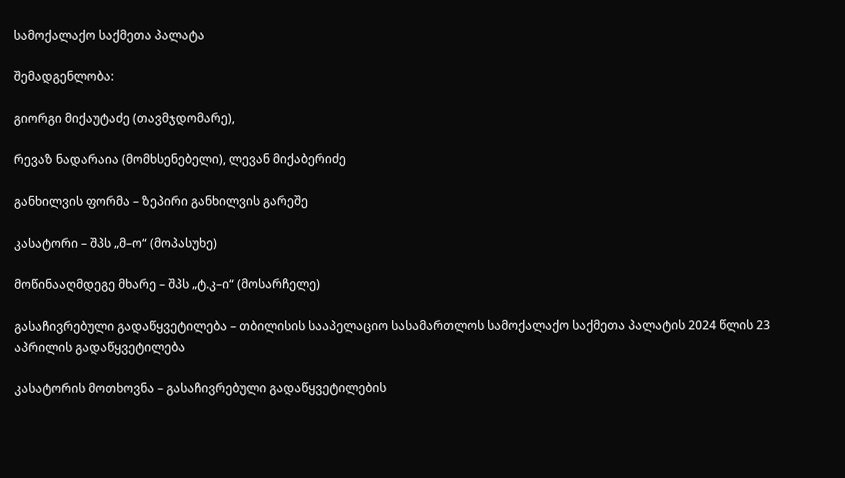სამოქალაქო საქმეთა პალატა

შემადგენლობა:

გიორგი მიქაუტაძე (თავმჯდომარე),

რევაზ ნადარაია (მომხსენებელი), ლევან მიქაბერიძე

განხილვის ფორმა – ზეპირი განხილვის გარეშე

კასატორი – შპს „მ–ო“ (მოპასუხე)

მოწინააღმდეგე მხარე – შპს „ტ.კ–ი“ (მოსარჩელე)

გასაჩივრებული გადაწყვეტილება – თბილისის სააპელაციო სასამართლოს სამოქალაქო საქმეთა პალატის 2024 წლის 23 აპრილის გადაწყვეტილება

კასატორის მოთხოვნა – გასაჩივრებული გადაწყვეტილების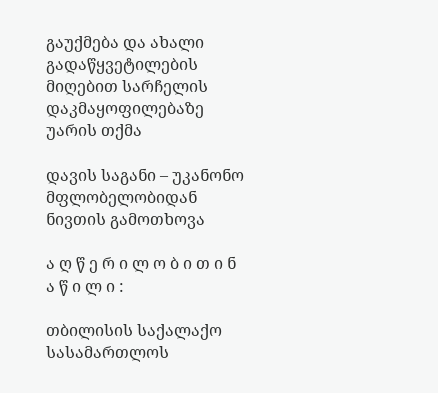გაუქმება და ახალი გადაწყვეტილების მიღებით სარჩელის დაკმაყოფილებაზე უარის თქმა

დავის საგანი – უკანონო მფლობელობიდან ნივთის გამოთხოვა

ა ღ წ ე რ ი ლ ო ბ ი თ ი ნ ა წ ი ლ ი :

თბილისის საქალაქო სასამართლოს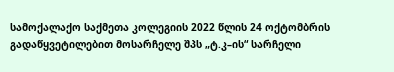სამოქალაქო საქმეთა კოლეგიის 2022 წლის 24 ოქტომბრის გადაწყვეტილებით მოსარჩელე შპს „ტ.კ–ის“ სარჩელი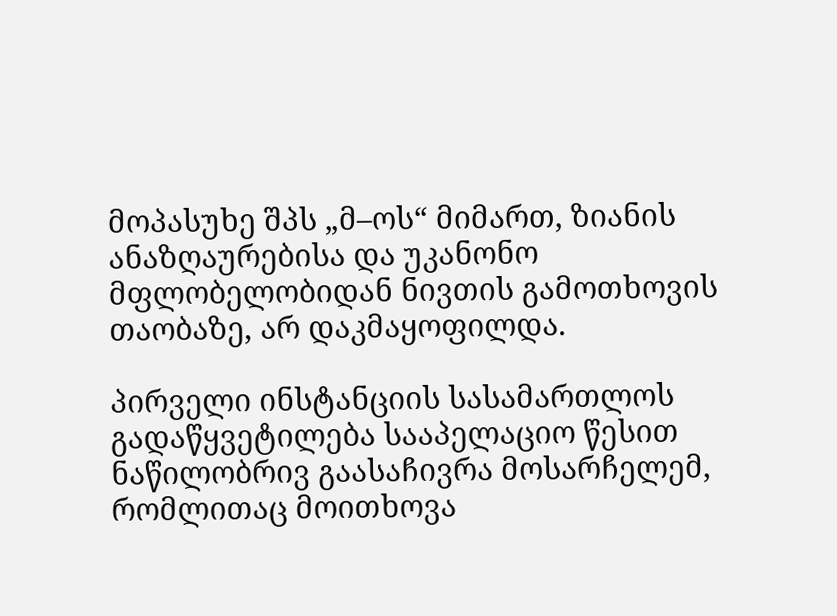მოპასუხე შპს „მ–ოს“ მიმართ, ზიანის ანაზღაურებისა და უკანონო მფლობელობიდან ნივთის გამოთხოვის თაობაზე, არ დაკმაყოფილდა.

პირველი ინსტანციის სასამართლოს გადაწყვეტილება სააპელაციო წესით ნაწილობრივ გაასაჩივრა მოსარჩელემ, რომლითაც მოითხოვა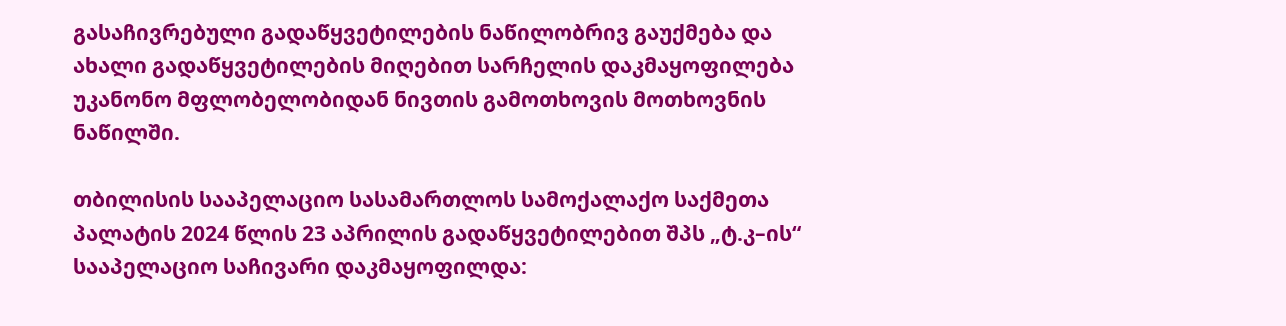გასაჩივრებული გადაწყვეტილების ნაწილობრივ გაუქმება და ახალი გადაწყვეტილების მიღებით სარჩელის დაკმაყოფილება უკანონო მფლობელობიდან ნივთის გამოთხოვის მოთხოვნის ნაწილში.

თბილისის სააპელაციო სასამართლოს სამოქალაქო საქმეთა პალატის 2024 წლის 23 აპრილის გადაწყვეტილებით შპს „ტ.კ–ის“ სააპელაციო საჩივარი დაკმაყოფილდა: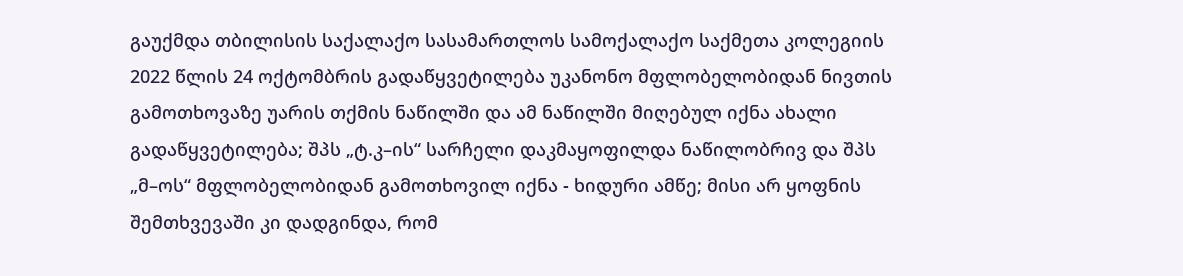გაუქმდა თბილისის საქალაქო სასამართლოს სამოქალაქო საქმეთა კოლეგიის 2022 წლის 24 ოქტომბრის გადაწყვეტილება უკანონო მფლობელობიდან ნივთის გამოთხოვაზე უარის თქმის ნაწილში და ამ ნაწილში მიღებულ იქნა ახალი გადაწყვეტილება; შპს „ტ.კ–ის“ სარჩელი დაკმაყოფილდა ნაწილობრივ და შპს „მ–ოს“ მფლობელობიდან გამოთხოვილ იქნა - ხიდური ამწე; მისი არ ყოფნის შემთხვევაში კი დადგინდა, რომ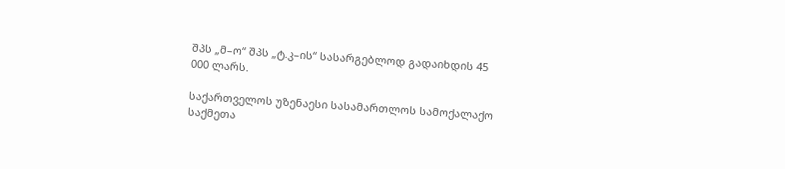შპს „მ–ო“ შპს „ტ.კ–ის“ სასარგებლოდ გადაიხდის 45 000 ლარს.

საქართველოს უზენაესი სასამართლოს სამოქალაქო საქმეთა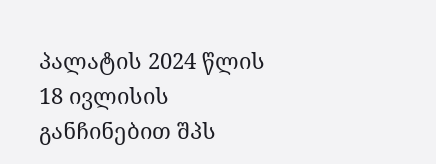პალატის 2024 წლის 18 ივლისის განჩინებით შპს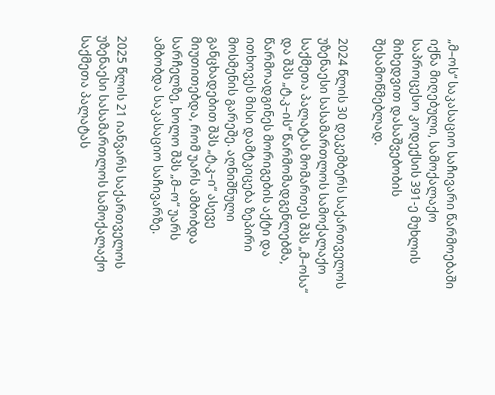„მ–ოს“ საკასაციო საჩივარი წარმოებაში იქნა მიღებული, სამოქალაქო საპროცესო კოდექსის 391-ე მუხლის მიხედვით დასაშვებობის შესამოწმებლად.

2024 წლის 30 დეკემბერს საქართველოს უზენაესი სასამართლოს სამოქალაქო საქმეთა პალატას მომართეს შპს „მ–ოსა“ და შპს „ტ.კ–ის“ წარმომადგენლებმა, წარმოადგინეს მორიგების აქტი და ითხოვეს მისი დამტკიცება ზეპირი მოსმენის გარეშე. აღნიშნული განცხადებით შპს „ტ.კ–ი“ ასევე მიუთითებდა, რომ უარს ამბობდა სარჩელზე, ხოლო შპს „მ–ო“ უარს ამბობდა საკასაციო საჩივარზე.

2025 წლის 21 იანვარს საქართველოს უზენაესი სასამართლოს სამოქალაქო საქმეთა პალატას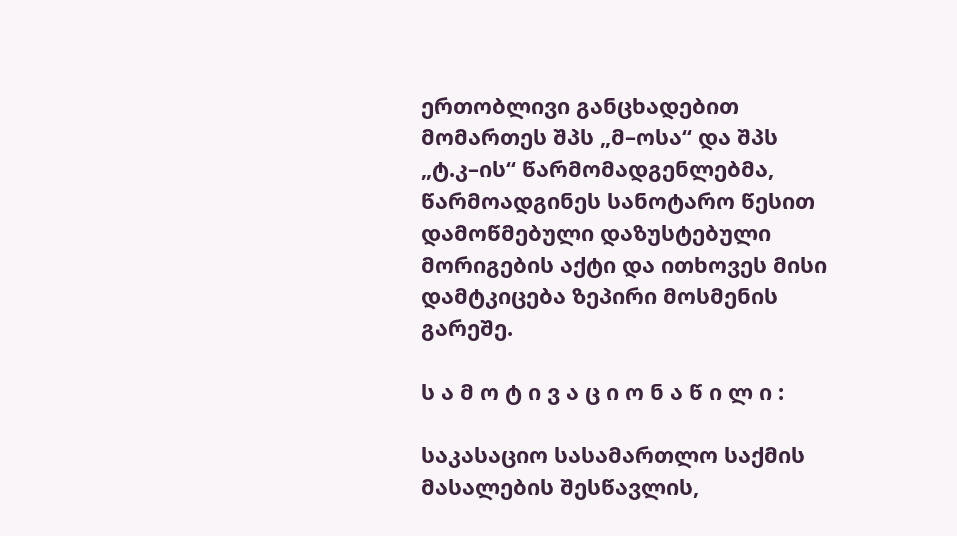ერთობლივი განცხადებით მომართეს შპს „მ–ოსა“ და შპს „ტ.კ–ის“ წარმომადგენლებმა, წარმოადგინეს სანოტარო წესით დამოწმებული დაზუსტებული მორიგების აქტი და ითხოვეს მისი დამტკიცება ზეპირი მოსმენის გარეშე.

ს ა მ ო ტ ი ვ ა ც ი ო ნ ა წ ი ლ ი :

საკასაციო სასამართლო საქმის მასალების შესწავლის,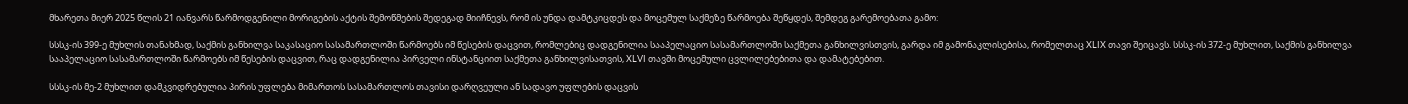მხარეთა მიერ 2025 წლის 21 იანვარს წარმოდგენილი მორიგების აქტის შემოწმების შედეგად მიიჩნევს, რომ ის უნდა დამტკიცდეს და მოცემულ საქმეზე წარმოება შეწყდეს, შემდეგ გარემოებათა გამო:

სსსკ-ის 399-ე მუხლის თანახმად, საქმის განხილვა საკასაციო სასამართლოში წარმოებს იმ წესების დაცვით, რომლებიც დადგენილია სააპელაციო სასამართლოში საქმეთა განხილვისთვის, გარდა იმ გამონაკლისებისა, რომელთაც XLIX თავი შეიცავს. სსსკ-ის 372-ე მუხლით, საქმის განხილვა სააპელაციო სასამართლოში წარმოებს იმ წესების დაცვით, რაც დადგენილია პირველი ინსტანციით საქმეთა განხილვისათვის, XLVI თავში მოცემული ცვლილებებითა და დამატებებით.

სსსკ-ის მე-2 მუხლით დამკვიდრებულია პირის უფლება მიმართოს სასამართლოს თავისი დარღვეული ან სადავო უფლების დაცვის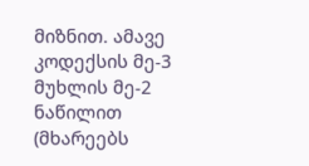მიზნით. ამავე კოდექსის მე-3 მუხლის მე-2 ნაწილით (მხარეებს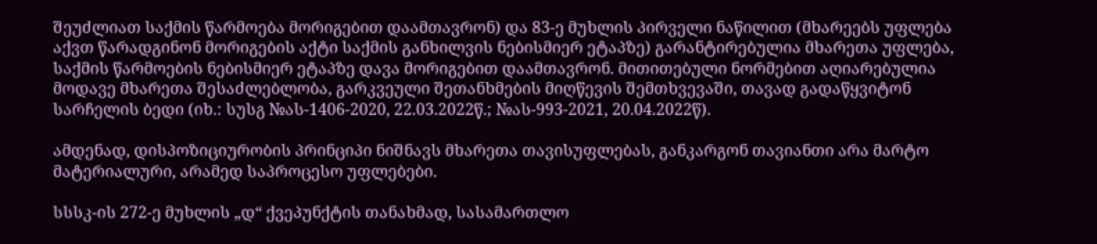შეუძლიათ საქმის წარმოება მორიგებით დაამთავრონ) და 83-ე მუხლის პირველი ნაწილით (მხარეებს უფლება აქვთ წარადგინონ მორიგების აქტი საქმის განხილვის ნებისმიერ ეტაპზე) გარანტირებულია მხარეთა უფლება, საქმის წარმოების ნებისმიერ ეტაპზე დავა მორიგებით დაამთავრონ. მითითებული ნორმებით აღიარებულია მოდავე მხარეთა შესაძლებლობა, გარკვეული შეთანხმების მიღწევის შემთხვევაში, თავად გადაწყვიტონ სარჩელის ბედი (იხ.: სუსგ №ას-1406-2020, 22.03.2022წ.; №ას-993-2021, 20.04.2022წ).

ამდენად, დისპოზიციურობის პრინციპი ნიშნავს მხარეთა თავისუფლებას, განკარგონ თავიანთი არა მარტო მატერიალური, არამედ საპროცესო უფლებები.

სსსკ-ის 272-ე მუხლის „დ“ ქვეპუნქტის თანახმად, სასამართლო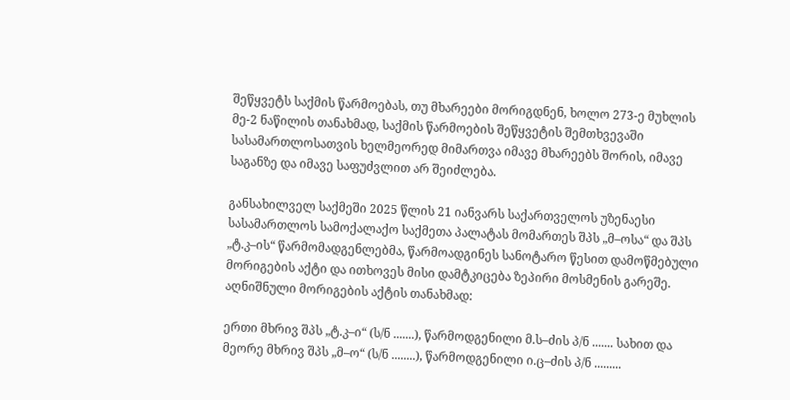შეწყვეტს საქმის წარმოებას, თუ მხარეები მორიგდნენ, ხოლო 273-ე მუხლის მე-2 ნაწილის თანახმად, საქმის წარმოების შეწყვეტის შემთხვევაში სასამართლოსათვის ხელმეორედ მიმართვა იმავე მხარეებს შორის, იმავე საგანზე და იმავე საფუძვლით არ შეიძლება.

განსახილველ საქმეში 2025 წლის 21 იანვარს საქართველოს უზენაესი სასამართლოს სამოქალაქო საქმეთა პალატას მომართეს შპს „მ–ოსა“ და შპს „ტ.კ–ის“ წარმომადგენლებმა, წარმოადგინეს სანოტარო წესით დამოწმებული მორიგების აქტი და ითხოვეს მისი დამტკიცება ზეპირი მოსმენის გარეშე. აღნიშნული მორიგების აქტის თანახმად:

ერთი მხრივ შპს „ტ.კ–ი“ (ს/ნ .......), წარმოდგენილი მ.ს–ძის პ/ნ ....... სახით და მეორე მხრივ შპს „მ–ო“ (ს/ნ ........), წარმოდგენილი ი.ც–ძის პ/ნ .........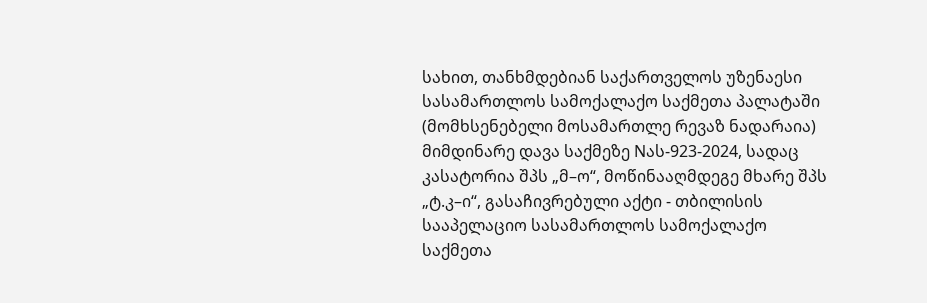სახით, თანხმდებიან საქართველოს უზენაესი სასამართლოს სამოქალაქო საქმეთა პალატაში (მომხსენებელი მოსამართლე რევაზ ნადარაია) მიმდინარე დავა საქმეზე Nას-923-2024, სადაც კასატორია შპს „მ–ო“, მოწინააღმდეგე მხარე შპს „ტ.კ–ი“, გასაჩივრებული აქტი - თბილისის სააპელაციო სასამართლოს სამოქალაქო საქმეთა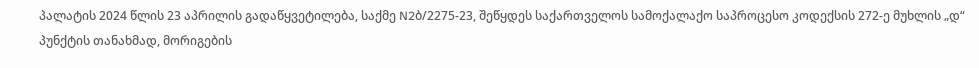პალატის 2024 წლის 23 აპრილის გადაწყვეტილება, საქმე N2ბ/2275-23, შეწყდეს საქართველოს სამოქალაქო საპროცესო კოდექსის 272-ე მუხლის „დ“ პუნქტის თანახმად, მორიგების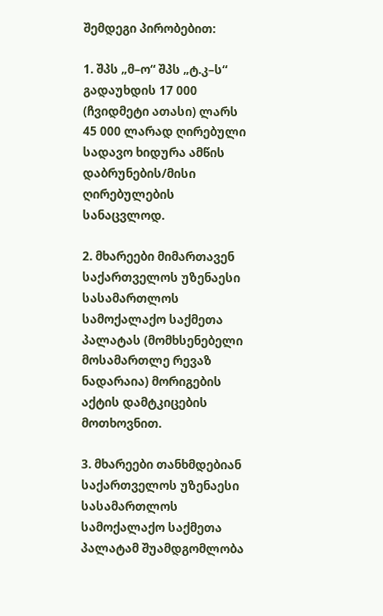შემდეგი პირობებით:

1. შპს „მ–ო“ შპს „ტ.კ–ს“ გადაუხდის 17 000 (ჩვიდმეტი ათასი) ლარს 45 000 ლარად ღირებული სადავო ხიდურა ამწის დაბრუნების/მისი ღირებულების სანაცვლოდ.

2. მხარეები მიმართავენ საქართველოს უზენაესი სასამართლოს სამოქალაქო საქმეთა პალატას (მომხსენებელი მოსამართლე რევაზ ნადარაია) მორიგების აქტის დამტკიცების მოთხოვნით.

3. მხარეები თანხმდებიან საქართველოს უზენაესი სასამართლოს სამოქალაქო საქმეთა პალატამ შუამდგომლობა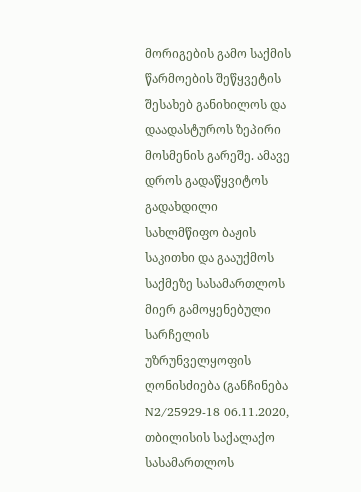მორიგების გამო საქმის წარმოების შეწყვეტის შესახებ განიხილოს და დაადასტუროს ზეპირი მოსმენის გარეშე. ამავე დროს გადაწყვიტოს გადახდილი სახლმწიფო ბაჟის საკითხი და გააუქმოს საქმეზე სასამართლოს მიერ გამოყენებული სარჩელის უზრუნველყოფის ღონისძიება (განჩინება N2/25929-18 06.11.2020, თბილისის საქალაქო სასამართლოს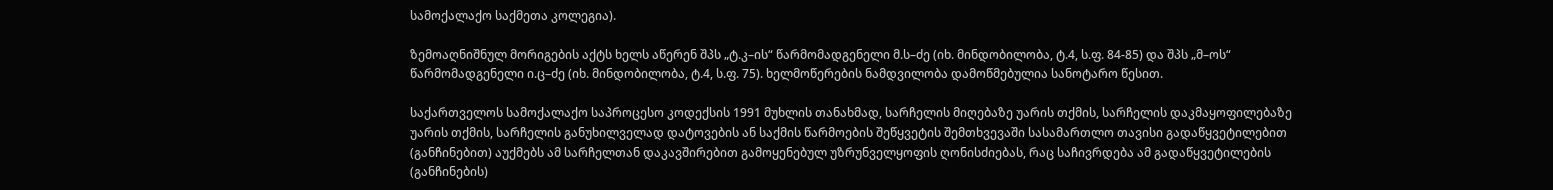სამოქალაქო საქმეთა კოლეგია).

ზემოაღნიშნულ მორიგების აქტს ხელს აწერენ შპს „ტ.კ–ის“ წარმომადგენელი მ.ს–ძე (იხ. მინდობილობა, ტ.4, ს.ფ. 84-85) და შპს „მ–ოს“ წარმომადგენელი ი.ც–ძე (იხ. მინდობილობა, ტ.4, ს.ფ. 75). ხელმოწერების ნამდვილობა დამოწმებულია სანოტარო წესით.

საქართველოს სამოქალაქო საპროცესო კოდექსის 1991 მუხლის თანახმად, სარჩელის მიღებაზე უარის თქმის, სარჩელის დაკმაყოფილებაზე უარის თქმის, სარჩელის განუხილველად დატოვების ან საქმის წარმოების შეწყვეტის შემთხვევაში სასამართლო თავისი გადაწყვეტილებით (განჩინებით) აუქმებს ამ სარჩელთან დაკავშირებით გამოყენებულ უზრუნველყოფის ღონისძიებას, რაც საჩივრდება ამ გადაწყვეტილების (განჩინების)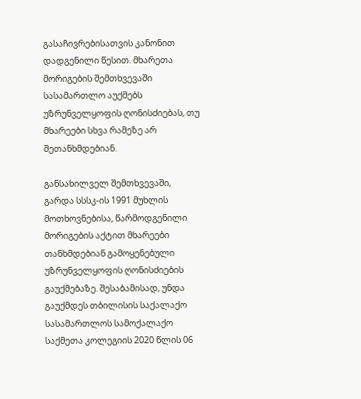გასაჩივრებისათვის კანონით დადგენილი წესით. მხარეთა მორიგების შემთხვევაში სასამართლო აუქმებს უზრუნველყოფის ღონისძიებას, თუ მხარეები სხვა რამეზე არ შეთანხმდებიან.

განსახილველ შემთხვევაში, გარდა სსსკ-ის 1991 მუხლის მოთხოვნებისა, წარმოდგენილი მორიგების აქტით მხარეები თანხმდებიან გამოყენებული უზრუნველყოფის ღონისძიების გაუქმებაზე. შესაბამისად, უნდა გაუქმდეს თბილისის საქალაქო სასამართლოს სამოქალაქო საქმეთა კოლეგიის 2020 წლის 06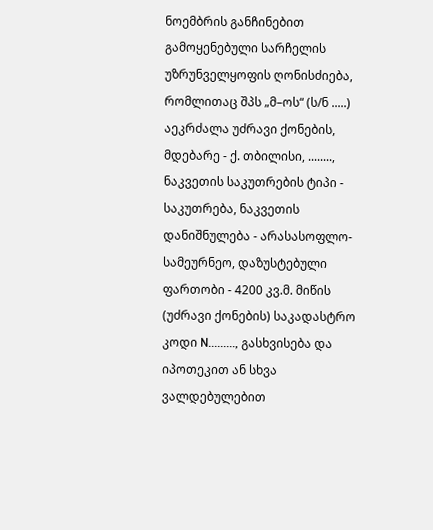ნოემბრის განჩინებით გამოყენებული სარჩელის უზრუნველყოფის ღონისძიება, რომლითაც შპს „მ–ოს“ (ს/ნ .....) აეკრძალა უძრავი ქონების, მდებარე - ქ. თბილისი, ........, ნაკვეთის საკუთრების ტიპი - საკუთრება, ნაკვეთის დანიშნულება - არასასოფლო-სამეურნეო, დაზუსტებული ფართობი - 4200 კვ.მ. მიწის (უძრავი ქონების) საკადასტრო კოდი N........., გასხვისება და იპოთეკით ან სხვა ვალდებულებით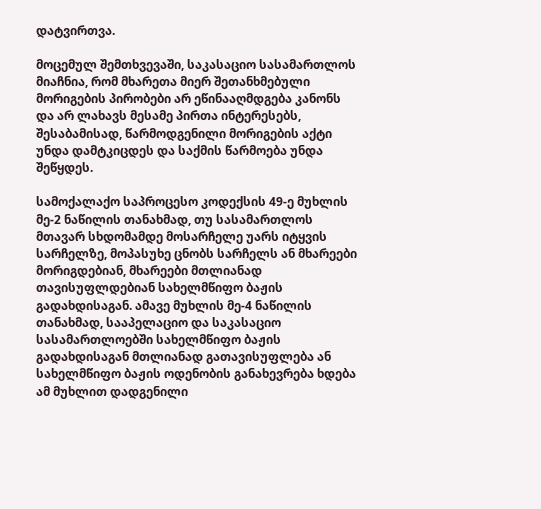დატვირთვა.

მოცემულ შემთხვევაში, საკასაციო სასამართლოს მიაჩნია, რომ მხარეთა მიერ შეთანხმებული მორიგების პირობები არ ეწინააღმდგება კანონს და არ ლახავს მესამე პირთა ინტერესებს, შესაბამისად, წარმოდგენილი მორიგების აქტი უნდა დამტკიცდეს და საქმის წარმოება უნდა შეწყდეს.

სამოქალაქო საპროცესო კოდექსის 49-ე მუხლის მე-2 ნაწილის თანახმად, თუ სასამართლოს მთავარ სხდომამდე მოსარჩელე უარს იტყვის სარჩელზე, მოპასუხე ცნობს სარჩელს ან მხარეები მორიგდებიან, მხარეები მთლიანად თავისუფლდებიან სახელმწიფო ბაჟის გადახდისაგან. ამავე მუხლის მე-4 ნაწილის თანახმად, სააპელაციო და საკასაციო სასამართლოებში სახელმწიფო ბაჟის გადახდისაგან მთლიანად გათავისუფლება ან სახელმწიფო ბაჟის ოდენობის განახევრება ხდება ამ მუხლით დადგენილი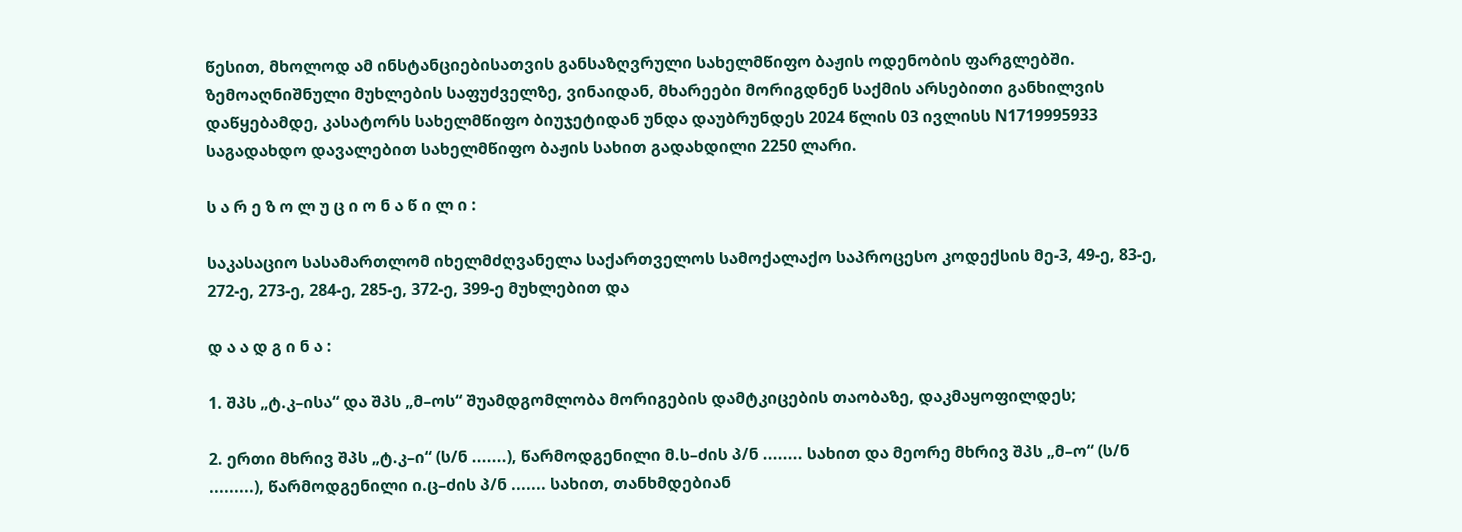წესით, მხოლოდ ამ ინსტანციებისათვის განსაზღვრული სახელმწიფო ბაჟის ოდენობის ფარგლებში. ზემოაღნიშნული მუხლების საფუძველზე, ვინაიდან, მხარეები მორიგდნენ საქმის არსებითი განხილვის დაწყებამდე, კასატორს სახელმწიფო ბიუჯეტიდან უნდა დაუბრუნდეს 2024 წლის 03 ივლისს N1719995933 საგადახდო დავალებით სახელმწიფო ბაჟის სახით გადახდილი 2250 ლარი.

ს ა რ ე ზ ო ლ უ ც ი ო ნ ა წ ი ლ ი :

საკასაციო სასამართლომ იხელმძღვანელა საქართველოს სამოქალაქო საპროცესო კოდექსის მე-3, 49-ე, 83-ე, 272-ე, 273-ე, 284-ე, 285-ე, 372-ე, 399-ე მუხლებით და

დ ა ა დ გ ი ნ ა :

1. შპს „ტ.კ–ისა“ და შპს „მ–ოს“ შუამდგომლობა მორიგების დამტკიცების თაობაზე, დაკმაყოფილდეს;

2. ერთი მხრივ შპს „ტ.კ–ი“ (ს/ნ .......), წარმოდგენილი მ.ს–ძის პ/ნ ........ სახით და მეორე მხრივ შპს „მ–ო“ (ს/ნ .........), წარმოდგენილი ი.ც–ძის პ/ნ ....... სახით, თანხმდებიან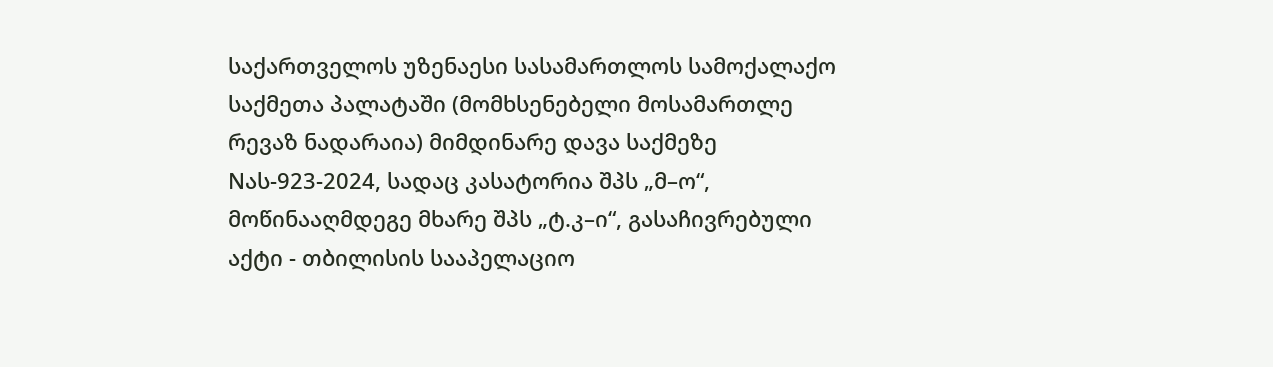საქართველოს უზენაესი სასამართლოს სამოქალაქო საქმეთა პალატაში (მომხსენებელი მოსამართლე რევაზ ნადარაია) მიმდინარე დავა საქმეზე Nას-923-2024, სადაც კასატორია შპს „მ–ო“, მოწინააღმდეგე მხარე შპს „ტ.კ–ი“, გასაჩივრებული აქტი - თბილისის სააპელაციო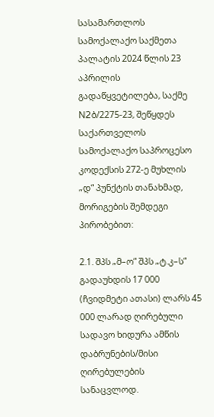სასამართლოს სამოქალაქო საქმეთა პალატის 2024 წლის 23 აპრილის გადაწყვეტილება, საქმე N2ბ/2275-23, შეწყდეს საქართველოს სამოქალაქო საპროცესო კოდექსის 272-ე მუხლის „დ“ პუნქტის თანახმად, მორიგების შემდეგი პირობებით:

2.1. შპს „მ–ო“ შპს „ტ.კ–ს“ გადაუხდის 17 000 (ჩვიდმეტი ათასი) ლარს 45 000 ლარად ღირებული სადავო ხიდურა ამწის დაბრუნების/მისი ღირებულების სანაცვლოდ.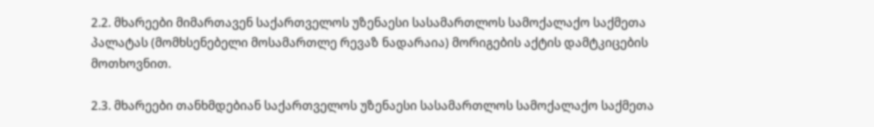2.2. მხარეები მიმართავენ საქართველოს უზენაესი სასამართლოს სამოქალაქო საქმეთა პალატას (მომხსენებელი მოსამართლე რევაზ ნადარაია) მორიგების აქტის დამტკიცების მოთხოვნით.

2.3. მხარეები თანხმდებიან საქართველოს უზენაესი სასამართლოს სამოქალაქო საქმეთა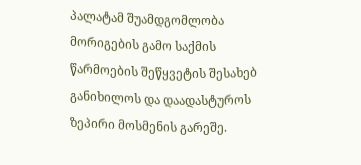პალატამ შუამდგომლობა მორიგების გამო საქმის წარმოების შეწყვეტის შესახებ განიხილოს და დაადასტუროს ზეპირი მოსმენის გარეშე.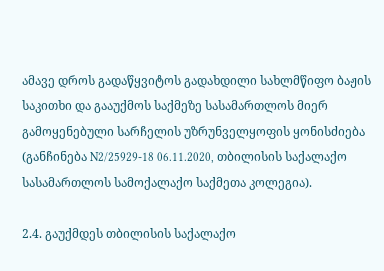ამავე დროს გადაწყვიტოს გადახდილი სახლმწიფო ბაჟის საკითხი და გააუქმოს საქმეზე სასამართლოს მიერ გამოყენებული სარჩელის უზრუნველყოფის ყონისძიება (განჩინება N2/25929-18 06.11.2020, თბილისის საქალაქო სასამართლოს სამოქალაქო საქმეთა კოლეგია).

2.4. გაუქმდეს თბილისის საქალაქო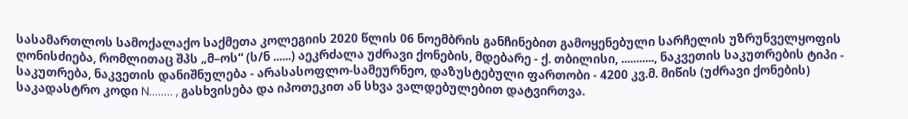სასამართლოს სამოქალაქო საქმეთა კოლეგიის 2020 წლის 06 ნოემბრის განჩინებით გამოყენებული სარჩელის უზრუნველყოფის ღონისძიება, რომლითაც შპს „მ–ოს“ (ს/ნ ......) აეკრძალა უძრავი ქონების, მდებარე - ქ. თბილისი, ..........., ნაკვეთის საკუთრების ტიპი - საკუთრება, ნაკვეთის დანიშნულება - არასასოფლო-სამეურნეო, დაზუსტებული ფართობი - 4200 კვ.მ. მიწის (უძრავი ქონების) საკადასტრო კოდი N........ , გასხვისება და იპოთეკით ან სხვა ვალდებულებით დატვირთვა.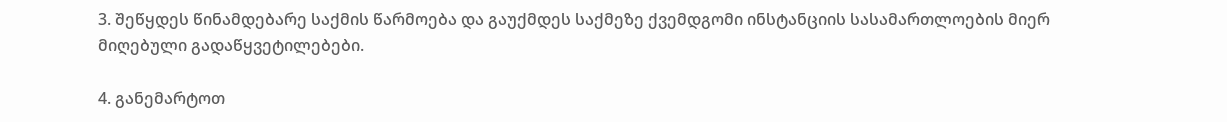3. შეწყდეს წინამდებარე საქმის წარმოება და გაუქმდეს საქმეზე ქვემდგომი ინსტანციის სასამართლოების მიერ მიღებული გადაწყვეტილებები.

4. განემარტოთ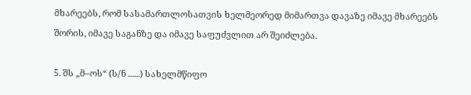მხარეებს, რომ სასამართლოსათვის ხელმეორედ მიმართვა დავაზე იმავე მხარეებს შორის, იმავე საგანზე და იმავე საფუძვლით არ შეიძლება.

5. შს „მ–ოს“ (ს/ნ ......) სახელმწიფო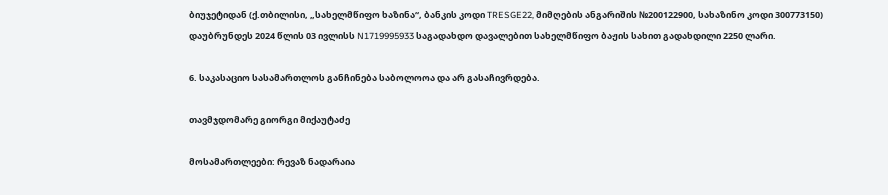ბიუჯეტიდან (ქ.თბილისი, „სახელმწიფო ხაზინა“, ბანკის კოდი TRESGE22, მიმღების ანგარიშის №200122900, სახაზინო კოდი 300773150) დაუბრუნდეს 2024 წლის 03 ივლისს N1719995933 საგადახდო დავალებით სახელმწიფო ბაჟის სახით გადახდილი 2250 ლარი.

6. საკასაციო სასამართლოს განჩინება საბოლოოა და არ გასაჩივრდება.

თავმჯდომარე გიორგი მიქაუტაძე

მოსამართლეები: რევაზ ნადარაია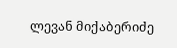ლევან მიქაბერიძე